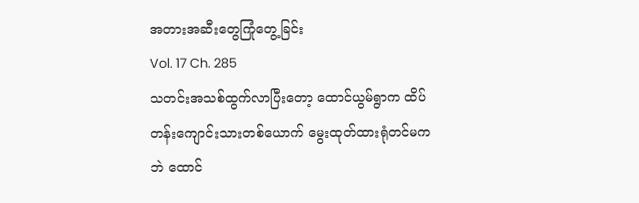အတားအဆီးတွေကြုံတွေ့ခြင်း
Vol. 17 Ch. 285
သတင်းအသစ်ထွက်လာပြီးတော့ ထောင်ယွမ်ရွာက ထိပ်တန်းကျောင်းသားတစ်ယောက် မွေးထုတ်ထားရုံတင်မကဘဲ ထောင်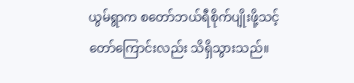ယွမ်ရွာက စတော်ဘယ်ရီစိုက်ပျိုးဖို့သင့်တော်ကြောင်းလည်း သိရှိသွားသည်။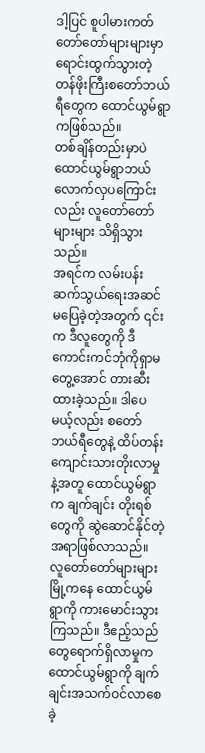ဒါ့ပြင် စူပါမားကတ်တော်တော်များများမှာ ရောင်းထွက်သွားတဲ့ တန်ဖိုးကြီးစတော်ဘယ်ရီတွေက ထောင်ယွမ်ရွာကဖြစ်သည်။
တစ်ချိန်တည်းမှာပဲ ထောင်ယွမ်ရွာဘယ်လောက်လှပကြောင်းလည်း လူတော်တော်များများ သိရှိသွားသည်။
အရင်က လမ်းပန်းဆက်သွယ်ရေးအဆင်မပြေခဲ့တဲ့အတွက် ၎င်းက ဒီလူတွေကို ဒီကောင်းကင်ဘုံကိုရှာမတွေ့အောင် တားဆီးထားခဲ့သည်။ ဒါပေမယ့်လည်း စတော်ဘယ်ရီတွေနဲ့ ထိပ်တန်းကျောင်းသားတိုးလာမှုနဲ့အတူ ထောင်ယွမ်ရွာက ချက်ချင်း တိုးရစ်တွေကို ဆွဲဆောင်နိုင်တဲ့အရာဖြစ်လာသည်။
လူတော်တော်များများ မြို့ကနေ ထောင်ယွမ်ရွာကို ကားမောင်းသွားကြသည်။ ဒီဧည့်သည်တွေရောက်ရှိလာမှုက ထောင်ယွမ်ရွာကို ချက်ချင်းအသက်ဝင်လာစေခဲ့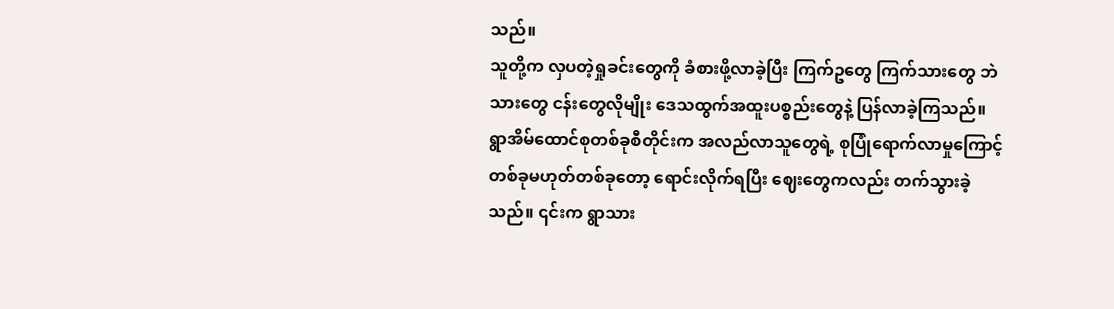သည်။
သူတို့က လှပတဲ့ရှုခင်းတွေကို ခံစားဖို့လာခဲ့ပြီး ကြက်ဥတွေ ကြက်သားတွေ ဘဲသားတွေ ငန်းတွေလိုမျိုး ဒေသထွက်အထူးပစ္စည်းတွေနဲ့ ပြန်လာခဲ့ကြသည်။
ရွာအိမ်ထောင်စုတစ်ခုစီတိုင်းက အလည်လာသူတွေရဲ့ စုပြုံရောက်လာမှုကြောင့် တစ်ခုမဟုတ်တစ်ခုတော့ ရောင်းလိုက်ရပြီး ဈေးတွေကလည်း တက်သွားခဲ့သည်။ ၎င်းက ရွာသား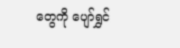တွေကို ပျော်ရွှင်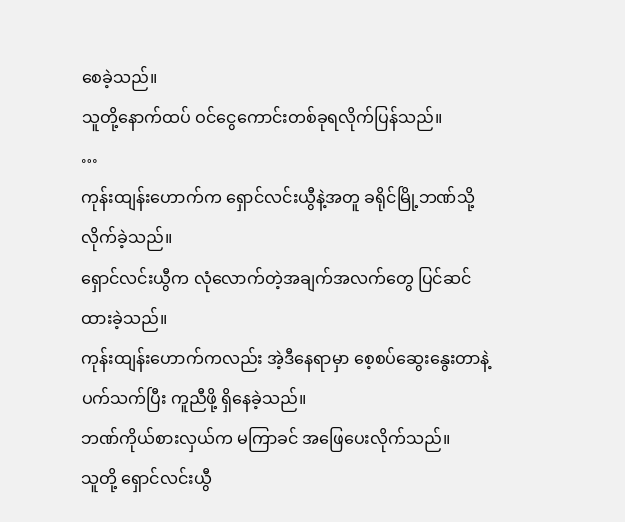စေခဲ့သည်။
သူတို့နောက်ထပ် ဝင်ငွေကောင်းတစ်ခုရလိုက်ပြန်သည်။
…
ကုန်းထျန်းဟောက်က ရှောင်လင်းယွီနဲ့အတူ ခရိုင်မြို့ဘဏ်သို့ လိုက်ခဲ့သည်။
ရှောင်လင်းယွီက လုံလောက်တဲ့အချက်အလက်တွေ ပြင်ဆင်ထားခဲ့သည်။
ကုန်းထျန်းဟောက်ကလည်း အဲ့ဒီနေရာမှာ စေ့စပ်ဆွေးနွေးတာနဲ့ပက်သက်ပြီး ကူညီဖို့ ရှိနေခဲ့သည်။
ဘဏ်ကိုယ်စားလှယ်က မကြာခင် အဖြေပေးလိုက်သည်။
သူတို့ ရှောင်လင်းယွီ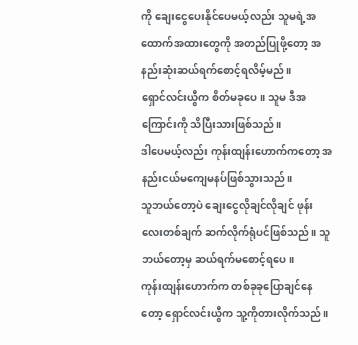ကို ချေးငွေပေးနိုင်ပေမယ့်လည်း သူမရဲ့အထောက်အထားတွေကို အတည်ပြုဖို့တော့ အနည်းဆုံးဆယ်ရက်စောင့်ရလိမ့်မည်။
ရှောင်လင်းယွီက စိတ်မခုပေ။ သူမ ဒီအကြောင်းကို သိပြီးသားဖြစ်သည်။
ဒါပေမယ့်လည်း ကုန်းထျန်းဟောက်ကတော့ အနည်းငယ်မကျေမနပ်ဖြစ်သွားသည်။
သူဘယ်တော့ပဲ ချေးငွေလိုချင်လိုချင် ဖုန်းလေးတစ်ချက် ဆက်လိုက်ရုံပင်ဖြစ်သည်။ သူဘယ်တော့မှ ဆယ်ရက်မစောင့်ရပေ။
ကုန်းထျန်းဟောက်က တစ်ခုခုပြောချင်နေတော့ ရှောင်လင်းယွီက သူ့ကိုတားလိုက်သည်။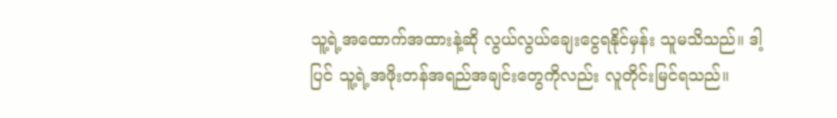သူ့ရဲ့အထောက်အထားနဲ့ဆို လွယ်လွယ်ချေးငွေရနိုင်မှန်း သူမသိသည်။ ဒါ့ပြင် သူ့ရဲ့အဖိုးတန်အရည်အချင်းတွေကိုလည်း လူတိုင်းမြင်ရသည်။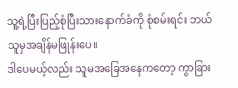သူ့ရဲ့ပြီးပြည့်စုံပြီးသားနောက်ခံကို စုံစမ်းရင်း ဘယ်သူမှအချိန်မဖြုန်းပေ။
ဒါပေမယ့်လည်း သူမအခြေအနေကတော့ ကွာခြား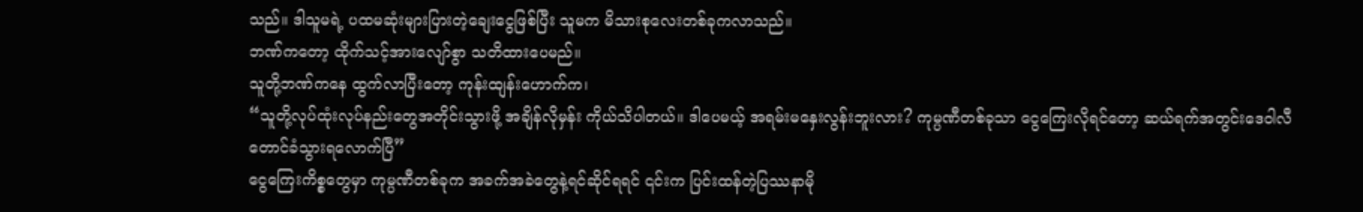သည်။ ဒါသူမရဲ့ ပထမဆုံးများပြားတဲ့ချေးငွေဖြစ်ပြီး သူမက မိသားစုလေးတစ်ခုကလာသည်။
ဘဏ်ကတော့ ထိုက်သင့်အားလျော်စွာ သတိထားပေမည်။
သူတို့ဘဏ်ကနေ ထွက်လာပြီးတော့ ကုန်းထျန်းဟောက်က၊
“သူတို့လုပ်ထုံးလုပ်နည်းတွေအတိုင်းသွားဖို့ အချိန်လိုမှန်း ကိုယ်သိပါတယ်။ ဒါပေမယ့် အရမ်းမနှေးလွန်းဘူးလား? ကုမ္ပဏီတစ်ခုသာ ငွေကြေးလိုရင်တော့ ဆယ်ရက်အတွင်းဒေဝါလီတောင်ခံသွားရလောက်ပြီ”
ငွေကြေးကိစ္စတွေမှာ ကုမ္ပဏီတစ်ခုက အခက်အခဲတွေနဲ့ရင်ဆိုင်ရရင် ၎င်းက ပြင်းထန်တဲ့ပြဿနာမို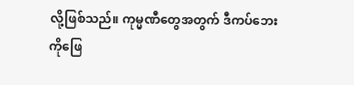လို့ဖြစ်သည်။ ကုမ္မဏီတွေအတွက် ဒီကပ်ဘေးကိုဖြေ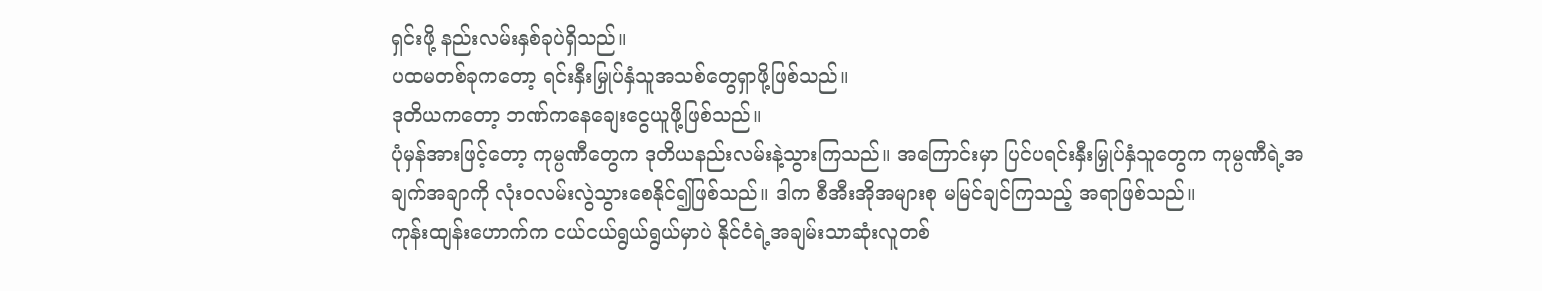ရှင်းဖို့ နည်းလမ်းနှစ်ခုပဲရှိသည်။
ပထမတစ်ခုကတော့ ရင်းနှီးမြှုပ်နှံသူအသစ်တွေရှာဖို့ဖြစ်သည်။
ဒုတိယကတော့ ဘဏ်ကနေချေးငွေယူဖို့ဖြစ်သည်။
ပုံမှန်အားဖြင့်တော့ ကုမ္ပဏီတွေက ဒုတိယနည်းလမ်းနဲ့သွားကြသည်။ အကြောင်းမှာ ပြင်ပရင်းနှီးမြှုပ်နှံသူတွေက ကုမ္ပဏီရဲ့အချက်အချာကို လုံးဝလမ်းလွဲသွားစေနိုင်၍ဖြစ်သည်။ ဒါက စီအီးအိုအများစု မမြင်ချင်ကြသည့် အရာဖြစ်သည်။
ကုန်းထျန်းဟောက်က ငယ်ငယ်ရွယ်ရွယ်မှာပဲ နိုင်ငံရဲ့အချမ်းသာဆုံးလူတစ်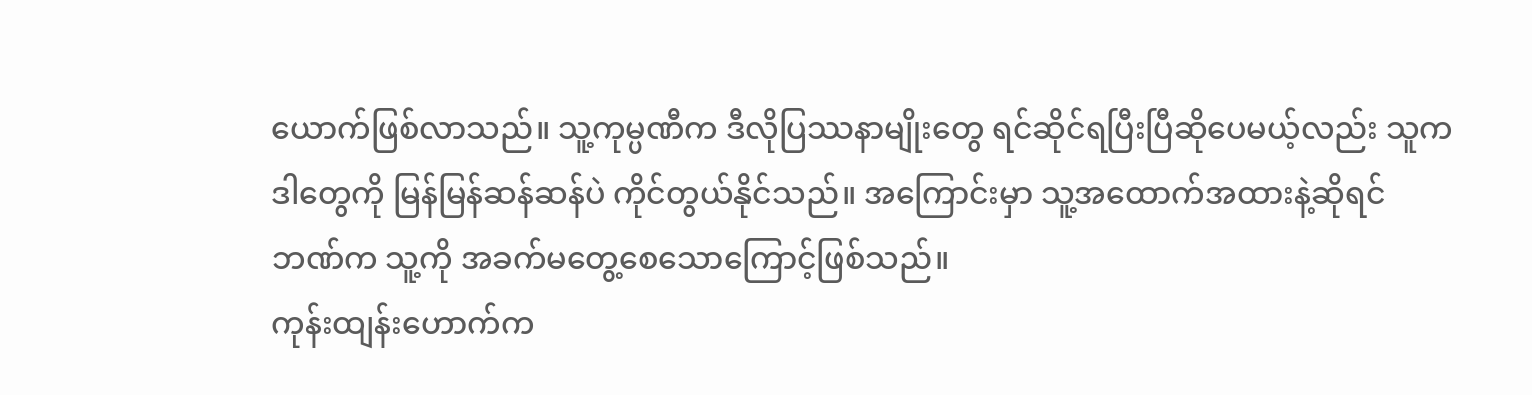ယောက်ဖြစ်လာသည်။ သူ့ကုမ္ပဏီက ဒီလိုပြဿနာမျိုးတွေ ရင်ဆိုင်ရပြီးပြီဆိုပေမယ့်လည်း သူက ဒါတွေကို မြန်မြန်ဆန်ဆန်ပဲ ကိုင်တွယ်နိုင်သည်။ အကြောင်းမှာ သူ့အထောက်အထားနဲ့ဆိုရင် ဘဏ်က သူ့ကို အခက်မတွေ့စေသောကြောင့်ဖြစ်သည်။
ကုန်းထျန်းဟောက်က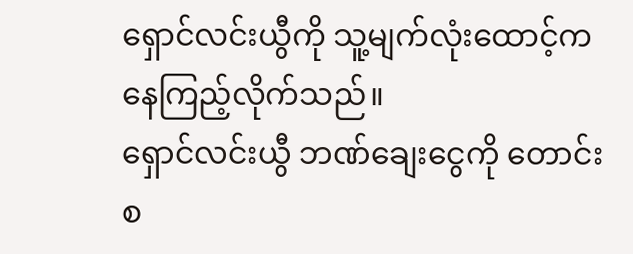ရှောင်လင်းယွီကို သူ့မျက်လုံးထောင့်ကနေကြည့်လိုက်သည်။
ရှောင်လင်းယွီ ဘဏ်ချေးငွေကို တောင်းစ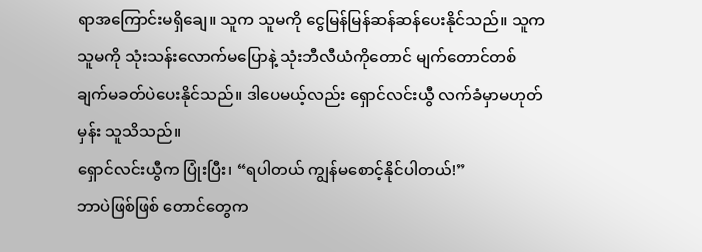ရာအကြောင်းမရှိချေ။ သူက သူမကို ငွေမြန်မြန်ဆန်ဆန်ပေးနိုင်သည်။ သူက သူမကို သုံးသန်းလောက်မပြောနဲ့ သုံးဘီလီယံကိုတောင် မျက်တောင်တစ်ချက်မခတ်ပဲပေးနိုင်သည်။ ဒါပေမယ့်လည်း ရှောင်လင်းယွီ လက်ခံမှာမဟုတ်မှန်း သူသိသည်။
ရှောင်လင်းယွီက ပြုံးပြီး၊ “ရပါတယ် ကျွန်မစောင့်နိုင်ပါတယ်!”
ဘာပဲဖြစ်ဖြစ် တောင်တွေက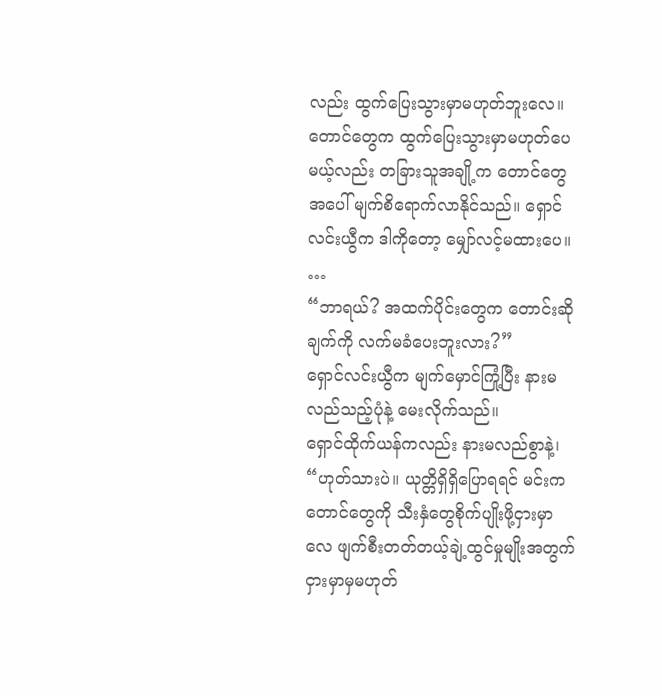လည်း ထွက်ပြေးသွားမှာမဟုတ်ဘူးလေ။
တောင်တွေက ထွက်ပြေးသွားမှာမဟုတ်ပေမယ့်လည်း တခြားသူအချို့က တောင်တွေအပေါ် မျက်စိရောက်လာနိုင်သည်။ ရှောင်လင်းယွီက ဒါကိုတော့ မျှော်လင့်မထားပေ။
…
“ဘာရယ်? အထက်ပိုင်းတွေက တောင်းဆိုချက်ကို လက်မခံပေးဘူးလား?”
ရှောင်လင်းယွီက မျက်မှောင်ကြုံ့ပြီး နားမလည်သည့်ပုံနဲ့ မေးလိုက်သည်။
ရှောင်ထိုက်ယန်ကလည်း နားမလည်စွာနဲ့၊ “ဟုတ်သားပဲ။ ယုတ္တိရှိရှိပြောရရင် မင်းက တောင်တွေကို သီးနှံတွေစိုက်ပျိုးဖို့ငှားမှာလေ ဖျက်စီးတတ်တယ့်ချဲ့ထွင်မှုမျိုးအတွက် ငှားမှာမှမဟုတ်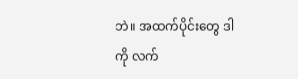ဘဲ။ အထက်ပိုင်းတွေ ဒါကို လက်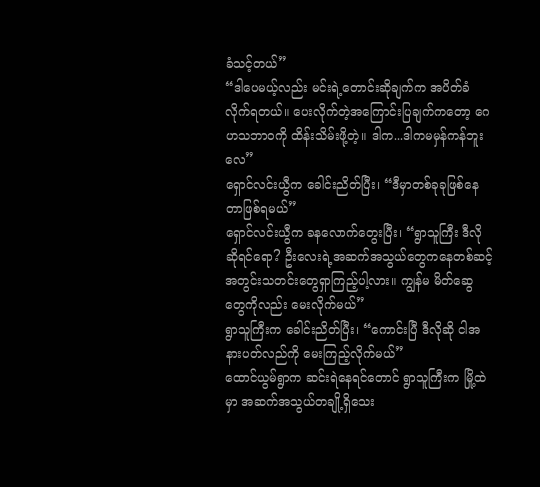ခံသင့်တယ်”
“ဒါပေမယ့်လည်း မင်းရဲ့တောင်းဆိုချက်က အပိတ်ခံလိုက်ရတယ်။ ပေးလိုက်တဲ့အကြောင်းပြချက်ကတော့ ဂေဟသဘာဝကို ထိန်းသိမ်းဖို့တဲ့။ ဒါက...ဒါကမမှန်ကန်ဘူးလေ”
ရှောင်လင်းယွီက ခေါင်းညိတ်ပြီး၊ “ဒီမှာတစ်ခုခုဖြစ်နေတာဖြစ်ရမယ်”
ရှောင်လင်းယွီက ခနလောက်တွေးပြီး၊ “ရွာသူကြီး ဒီလိုဆိုရင်ရော? ဦးလေးရဲ့အဆက်အသွယ်တွေကနေတစ်ဆင့် အတွင်းသတင်းတွေရှာကြည့်ပါ့လား။ ကျွန်မ မိတ်ဆွေတွေကိုလည်း မေးလိုက်မယ်”
ရွာသူကြီးက ခေါင်းညိတ်ပြီး၊ “ကောင်းပြီ ဒီလိုဆို ငါအနားပတ်လည်ကို မေးကြည့်လိုက်မယ်”
ထောင်ယွမ်ရွာက ဆင်းရဲနေရင်တောင် ရွာသူကြီးက မြို့ထဲမှာ အဆက်အသွယ်တချို့ရှိသေး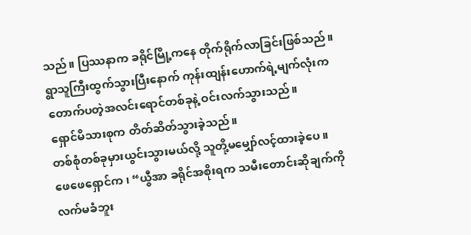သည်။ ပြဿနာက ခရိုင်မြို့ကနေ တိုက်ရိုက်လာခြင်းဖြစ်သည်။
ရွာသူကြီးထွက်သွားပြီးနောက် ကုန်းထျန်းဟောက်ရဲ့မျက်လုံးက တောက်ပတဲ့အလင်းရောင်တစ်ခုနဲ့ ဝင်းလက်သွားသည်။
ရှောင်မိသားစုက တိတ်ဆိတ်သွားခဲ့သည်။
တစ်စုံတစ်ခုမှားယွင်းသွားမယ်လို့ သူတို့မမျှော်လင့်ထားခဲ့ပေ။
ဖေဖေရှောင်က၊ “ယွီအာ ခရိုင်အစိုးရက သမီးတောင်းဆိုချက်ကို လက်မခံဘူး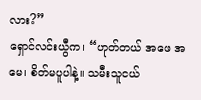လား?”
ရှောင်လင်းယွီက၊ “ဟုတ်တယ် အဖေ အမေ၊ စိတ်မပူပါနဲ့။ သမီးသူငယ်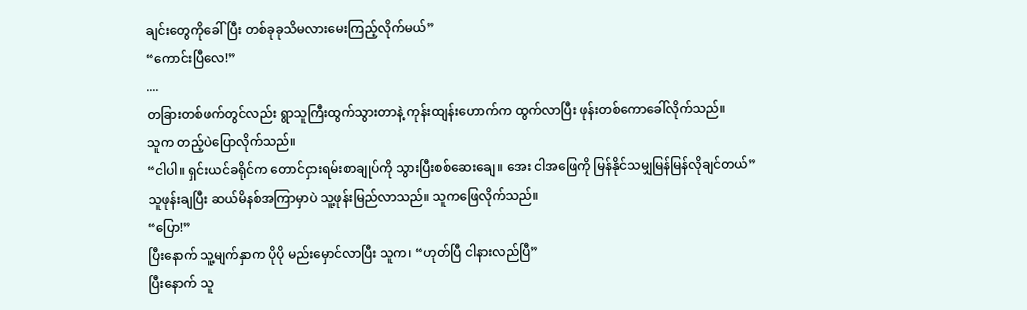ချင်းတွေကိုခေါ်ပြီး တစ်ခုခုသိမလားမေးကြည့်လိုက်မယ်”
“ကောင်းပြီလေ!”
....
တခြားတစ်ဖက်တွင်လည်း ရွာသူကြီးထွက်သွားတာနဲ့ ကုန်းထျန်းဟောက်က ထွက်လာပြီး ဖုန်းတစ်ကောခေါ်လိုက်သည်။
သူက တည့်ပဲပြောလိုက်သည်။
“ငါပါ။ ရှင်းယင်ခရိုင်က တောင်ငှားရမ်းစာချုပ်ကို သွားပြီးစစ်ဆေးချေ။ အေး ငါအဖြေကို မြန်နိုင်သမျှမြန်မြန်လိုချင်တယ်”
သူဖုန်းချပြီး ဆယ်မိနစ်အကြာမှာပဲ သူ့ဖုန်းမြည်လာသည်။ သူကဖြေလိုက်သည်။
“ပြော!”
ပြီးနောက် သူ့မျက်နှာက ပိုပို မည်းမှောင်လာပြီး သူက၊ “ဟုတ်ပြီ ငါနားလည်ပြီ”
ပြီးနောက် သူ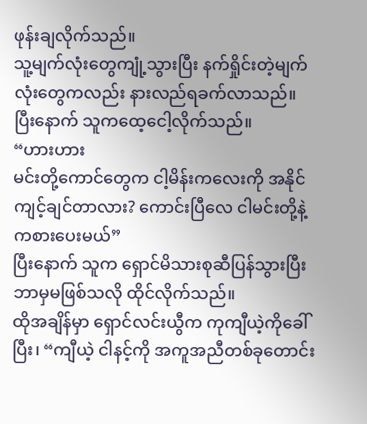ဖုန်းချလိုက်သည်။
သူ့မျက်လုံးတွေကျုံ့သွားပြီး နက်ရှိုင်းတဲ့မျက်လုံးတွေကလည်း နားလည်ရခက်လာသည်။ ပြီးနောက် သူကထေ့ငေါ့လိုက်သည်။
“ဟားဟား
မင်းတို့ကောင်တွေက ငါ့မိန်းကလေးကို အနိုင်ကျင့်ချင်တာလား? ကောင်းပြီလေ ငါမင်းတို့နဲ့ကစားပေးမယ်”
ပြီးနောက် သူက ရှောင်မိသားစုဆီပြန်သွားပြီး ဘာမှမဖြစ်သလို ထိုင်လိုက်သည်။
ထိုအချိန်မှာ ရှောင်လင်းယွီက ကုကျီယဲ့ကိုခေါ်ပြီး၊ “ကျီယဲ့ ငါနင့်ကို အကူအညီတစ်ခုတောင်း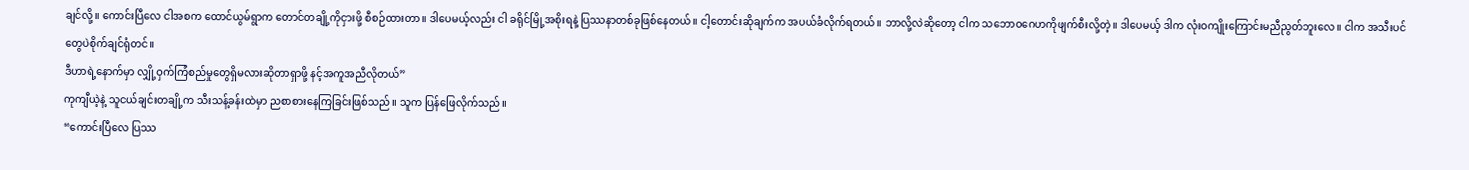ချင်လို့။ ကောင်းပြီလေ ငါအစက ထောင်ယွမ်ရွာက တောင်တချို့ကိုငှားဖို့ စီစဉ်ထားတာ။ ဒါပေမယ့်လည်း ငါ ခရိုင်မြို့အစိုးရနဲ့ ပြဿနာတစ်ခုဖြစ်နေတယ်။ ငါ့တောင်းဆိုချက်က အပယ်ခံလိုက်ရတယ်။ ဘာလို့လဲဆိုတော့ ငါက သဘောဝဂေဟကိုဖျက်စီးလို့တဲ့။ ဒါပေမယ့် ဒါက လုံးဝကျိုးကြောင်းမညီညွတ်ဘူးလေ။ ငါက အသီးပင်တွေပဲစိုက်ချင်ရုံတင်။
ဒီဟာရဲ့နောက်မှာ လျှို့ဝှက်ကြံစည်မှုတွေရှိမလားဆိုတာရှာဖို့ နင့်အကူအညီလိုတယ်”
ကုကျီယဲ့နဲ့ သူငယ်ချင်းတချို့က သီးသန့်ခန်းထဲမှာ ညစာစားနေကြခြင်းဖြစ်သည်။ သူက ပြန်ဖြေလိုက်သည်။
“ကောင်းပြီလေ ပြဿ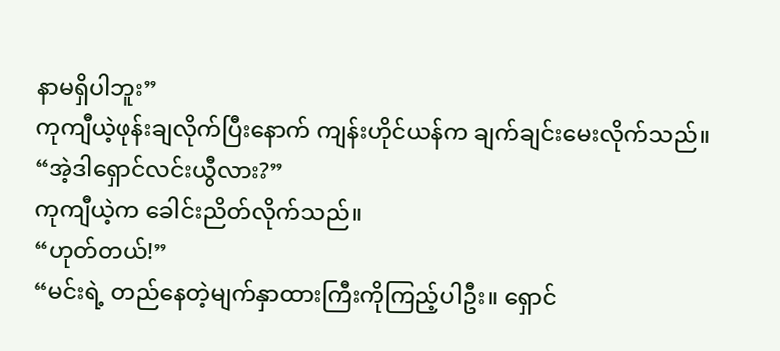နာမရှိပါဘူး”
ကုကျီယဲ့ဖုန်းချလိုက်ပြီးနောက် ကျန်းဟိုင်ယန်က ချက်ချင်းမေးလိုက်သည်။
“အဲ့ဒါရှောင်လင်းယွီလား?”
ကုကျီယဲ့က ခေါင်းညိတ်လိုက်သည်။
“ဟုတ်တယ်!”
“မင်းရဲ့ တည်နေတဲ့မျက်နှာထားကြီးကိုကြည့်ပါဦး။ ရှောင်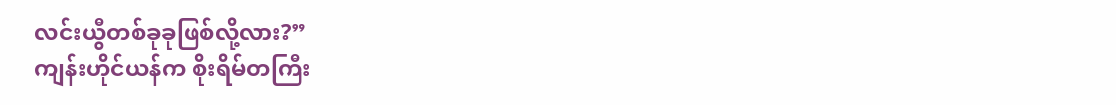လင်းယွီတစ်ခုခုဖြစ်လို့လား?”
ကျန်းဟိုင်ယန်က စိုးရိမ်တကြီး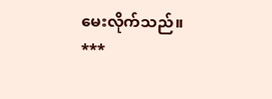မေးလိုက်သည်။
***